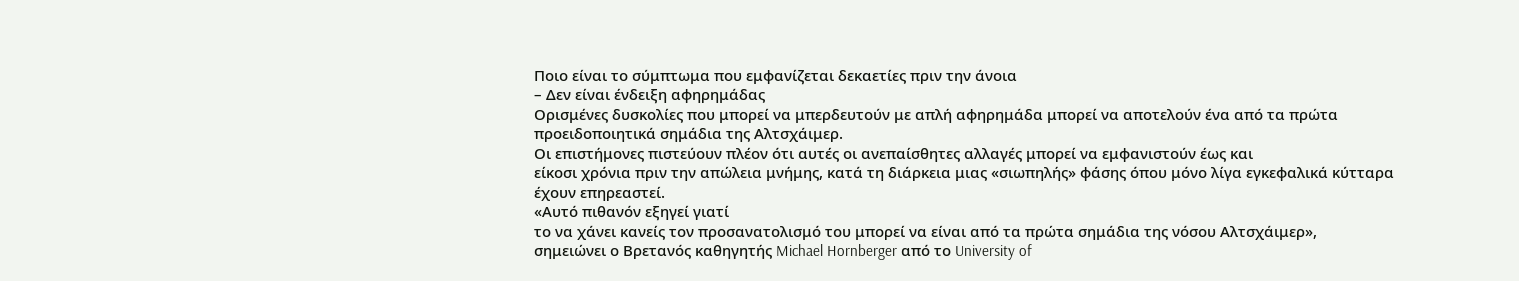Ποιο είναι το σύμπτωμα που εμφανίζεται δεκαετίες πριν την άνοια
– Δεν είναι ένδειξη αφηρημάδας
Ορισμένες δυσκολίες που μπορεί να μπερδευτούν με απλή αφηρημάδα μπορεί να αποτελούν ένα από τα πρώτα προειδοποιητικά σημάδια της Αλτσχάιμερ.
Οι επιστήμονες πιστεύουν πλέον ότι αυτές οι ανεπαίσθητες αλλαγές μπορεί να εμφανιστούν έως και
είκοσι χρόνια πριν την απώλεια μνήμης, κατά τη διάρκεια μιας «σιωπηλής» φάσης όπου μόνο λίγα εγκεφαλικά κύτταρα έχουν επηρεαστεί.
«Αυτό πιθανόν εξηγεί γιατί
το να χάνει κανείς τον προσανατολισμό του μπορεί να είναι από τα πρώτα σημάδια της νόσου Αλτσχάιμερ»,
σημειώνει ο Βρετανός καθηγητής Michael Hornberger από το University of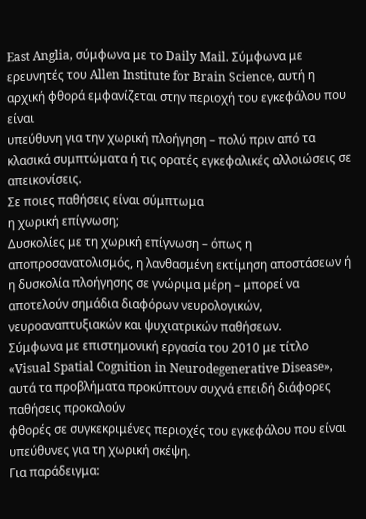East Anglia, σύμφωνα με το Daily Mail. Σύμφωνα με ερευνητές του Allen Institute for Brain Science, αυτή η αρχική φθορά εμφανίζεται στην περιοχή του εγκεφάλου που είναι
υπεύθυνη για την χωρική πλοήγηση – πολύ πριν από τα κλασικά συμπτώματα ή τις ορατές εγκεφαλικές αλλοιώσεις σε απεικονίσεις.
Σε ποιες παθήσεις είναι σύμπτωμα
η χωρική επίγνωση;
Δυσκολίες με τη χωρική επίγνωση – όπως η αποπροσανατολισμός, η λανθασμένη εκτίμηση αποστάσεων ή η δυσκολία πλοήγησης σε γνώριμα μέρη – μπορεί να αποτελούν σημάδια διαφόρων νευρολογικών, νευροαναπτυξιακών και ψυχιατρικών παθήσεων.
Σύμφωνα με επιστημονική εργασία του 2010 με τίτλο «Visual Spatial Cognition in Neurodegenerative Disease», αυτά τα προβλήματα προκύπτουν συχνά επειδή διάφορες παθήσεις προκαλούν
φθορές σε συγκεκριμένες περιοχές του εγκεφάλου που είναι υπεύθυνες για τη χωρική σκέψη.
Για παράδειγμα: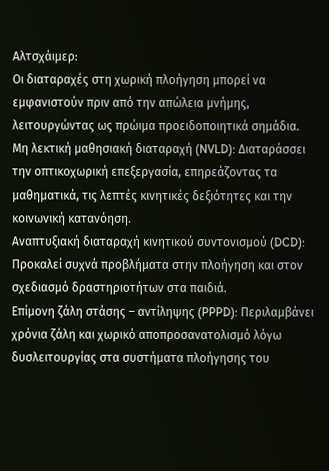Αλτσχάιμερ:
Οι διαταραχές στη χωρική πλοήγηση μπορεί να εμφανιστούν πριν από την απώλεια μνήμης, λειτουργώντας ως πρώιμα προειδοποιητικά σημάδια.
Μη λεκτική μαθησιακή διαταραχή (NVLD): Διαταράσσει την οπτικοχωρική επεξεργασία, επηρεάζοντας τα μαθηματικά, τις λεπτές κινητικές δεξιότητες και την κοινωνική κατανόηση.
Αναπτυξιακή διαταραχή κινητικού συντονισμού (DCD): Προκαλεί συχνά προβλήματα στην πλοήγηση και στον σχεδιασμό δραστηριοτήτων στα παιδιά.
Επίμονη ζάλη στάσης – αντίληψης (PPPD): Περιλαμβάνει χρόνια ζάλη και χωρικό αποπροσανατολισμό λόγω δυσλειτουργίας στα συστήματα πλοήγησης του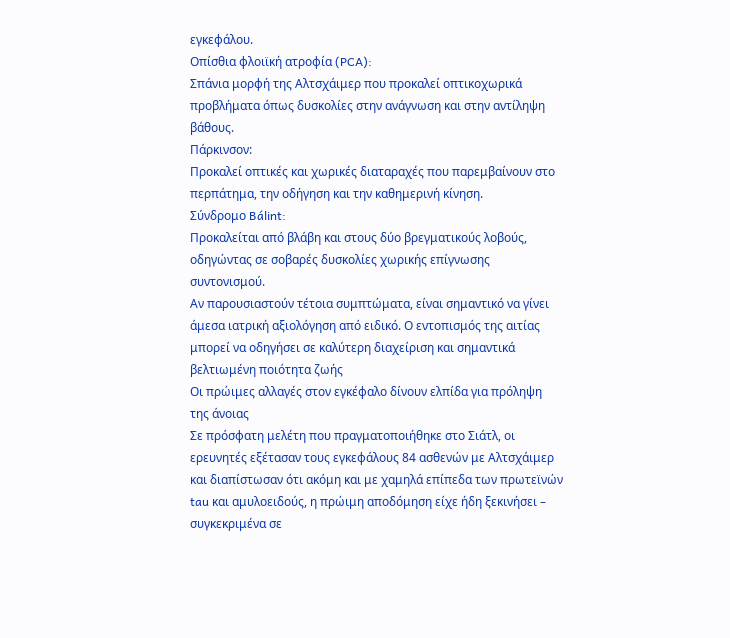εγκεφάλου.
Οπίσθια φλοιϊκή ατροφία (PCA):
Σπάνια μορφή της Αλτσχάιμερ που προκαλεί οπτικοχωρικά προβλήματα όπως δυσκολίες στην ανάγνωση και στην αντίληψη βάθους.
Πάρκινσον:
Προκαλεί οπτικές και χωρικές διαταραχές που παρεμβαίνουν στο περπάτημα, την οδήγηση και την καθημερινή κίνηση.
Σύνδρομο Bálint:
Προκαλείται από βλάβη και στους δύο βρεγματικούς λοβούς, οδηγώντας σε σοβαρές δυσκολίες χωρικής επίγνωσης συντονισμού.
Αν παρουσιαστούν τέτοια συμπτώματα, είναι σημαντικό να γίνει άμεσα ιατρική αξιολόγηση από ειδικό. Ο εντοπισμός της αιτίας μπορεί να οδηγήσει σε καλύτερη διαχείριση και σημαντικά βελτιωμένη ποιότητα ζωής
Οι πρώιμες αλλαγές στον εγκέφαλο δίνουν ελπίδα για πρόληψη της άνοιας
Σε πρόσφατη μελέτη που πραγματοποιήθηκε στο Σιάτλ, οι ερευνητές εξέτασαν τους εγκεφάλους 84 ασθενών με Αλτσχάιμερ και διαπίστωσαν ότι ακόμη και με χαμηλά επίπεδα των πρωτεϊνών tau και αμυλοειδούς, η πρώιμη αποδόμηση είχε ήδη ξεκινήσει – συγκεκριμένα σε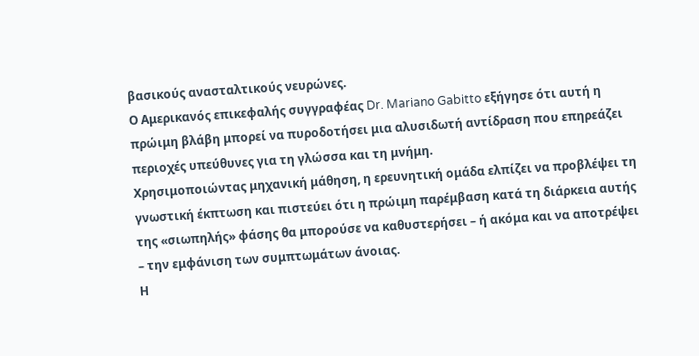βασικούς ανασταλτικούς νευρώνες.
Ο Αμερικανός επικεφαλής συγγραφέας Dr. Mariano Gabitto εξήγησε ότι αυτή η πρώιμη βλάβη μπορεί να πυροδοτήσει μια αλυσιδωτή αντίδραση που επηρεάζει περιοχές υπεύθυνες για τη γλώσσα και τη μνήμη.
Χρησιμοποιώντας μηχανική μάθηση, η ερευνητική ομάδα ελπίζει να προβλέψει τη γνωστική έκπτωση και πιστεύει ότι η πρώιμη παρέμβαση κατά τη διάρκεια αυτής της «σιωπηλής» φάσης θα μπορούσε να καθυστερήσει – ή ακόμα και να αποτρέψει – την εμφάνιση των συμπτωμάτων άνοιας.
Η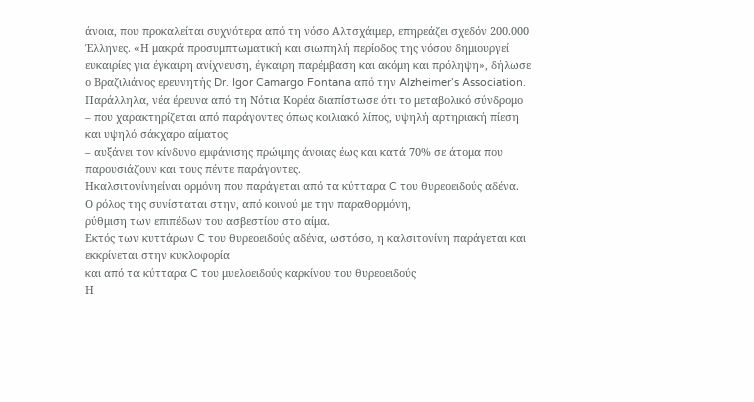άνοια, που προκαλείται συχνότερα από τη νόσο Αλτσχάιμερ, επηρεάζει σχεδόν 200.000 Έλληνες. «Η μακρά προσυμπτωματική και σιωπηλή περίοδος της νόσου δημιουργεί ευκαιρίες για έγκαιρη ανίχνευση, έγκαιρη παρέμβαση και ακόμη και πρόληψη», δήλωσε ο Βραζιλιάνος ερευνητής Dr. Igor Camargo Fontana από την Alzheimer’s Association.
Παράλληλα, νέα έρευνα από τη Νότια Κορέα διαπίστωσε ότι το μεταβολικό σύνδρομο – που χαρακτηρίζεται από παράγοντες όπως κοιλιακό λίπος, υψηλή αρτηριακή πίεση και υψηλό σάκχαρο αίματος
– αυξάνει τον κίνδυνο εμφάνισης πρώιμης άνοιας έως και κατά 70% σε άτομα που παρουσιάζουν και τους πέντε παράγοντες.
Ηκαλσιτονίνηείναι ορμόνη που παράγεται από τα κύτταρα C του θυρεοειδούς αδένα.
Ο ρόλος της συνίσταται στην, από κοινού με την παραθορμόνη,
ρύθμιση των επιπέδων του ασβεστίου στο αίμα.
Εκτός των κυττάρων C του θυρεοειδούς αδένα, ωστόσο, η καλσιτονίνη παράγεται και εκκρίνεται στην κυκλοφορία
και από τα κύτταρα C του μυελοειδούς καρκίνου του θυρεοειδούς
Η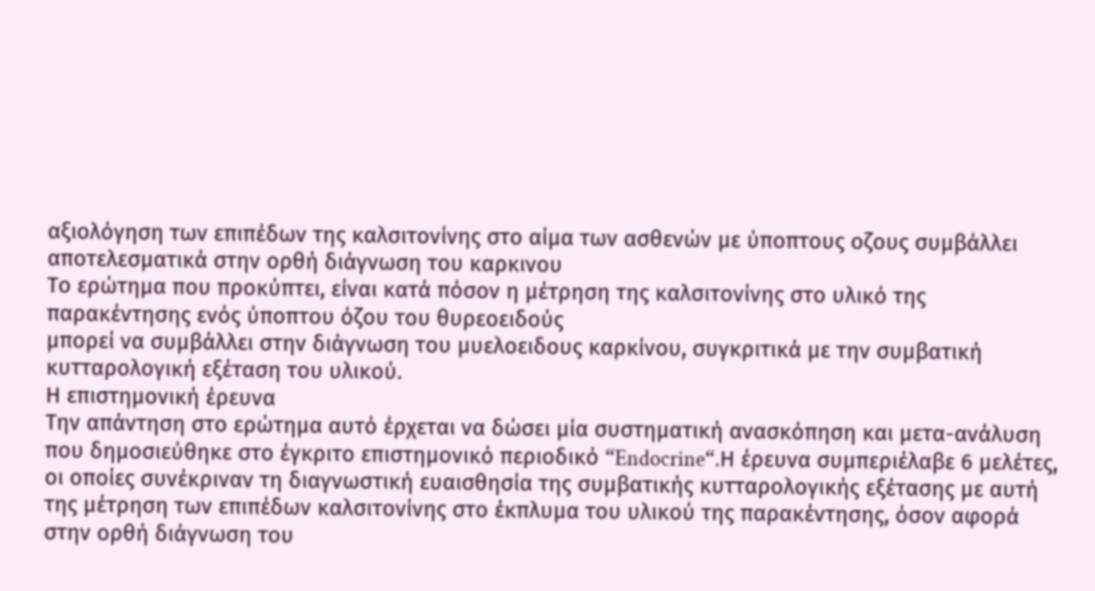αξιολόγηση των επιπέδων της καλσιτονίνης στο αίμα των ασθενών με ύποπτους οζους συμβάλλει αποτελεσματικά στην ορθή διάγνωση του καρκινου
Το ερώτημα που προκύπτει, είναι κατά πόσον η μέτρηση της καλσιτονίνης στο υλικό της παρακέντησης ενός ύποπτου όζου του θυρεοειδούς
μπορεί να συμβάλλει στην διάγνωση του μυελοειδους καρκίνου, συγκριτικά με την συμβατική κυτταρολογική εξέταση του υλικού.
Η επιστημονική έρευνα
Την απάντηση στο ερώτημα αυτό έρχεται να δώσει μία συστηματική ανασκόπηση και μετα-ανάλυση που δημοσιεύθηκε στο έγκριτο επιστημονικό περιοδικό “Endocrine“.Η έρευνα συμπεριέλαβε 6 μελέτες, οι οποίες συνέκριναν τη διαγνωστική ευαισθησία της συμβατικής κυτταρολογικής εξέτασης με αυτή της μέτρηση των επιπέδων καλσιτονίνης στο έκπλυμα του υλικού της παρακέντησης, όσον αφορά στην ορθή διάγνωση του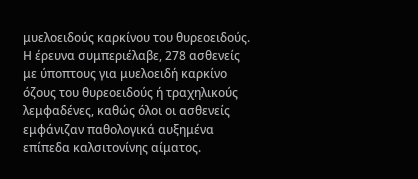μυελοειδούς καρκίνου του θυρεοειδούς.
Η έρευνα συμπεριέλαβε, 278 ασθενείς με ύποπτους για μυελοειδή καρκίνο όζους του θυρεοειδούς ή τραχηλικούς λεμφαδένες, καθώς όλοι οι ασθενείς εμφάνιζαν παθολογικά αυξημένα επίπεδα καλσιτονίνης αίματος.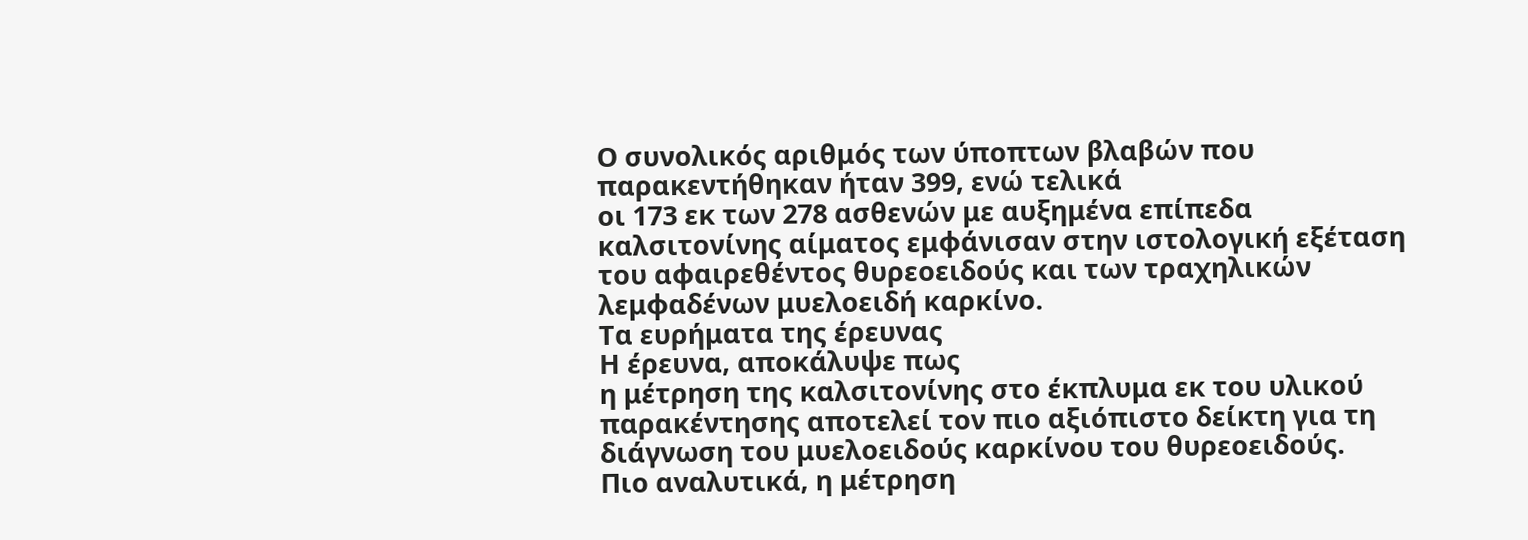Ο συνολικός αριθμός των ύποπτων βλαβών που παρακεντήθηκαν ήταν 399, ενώ τελικά
οι 173 εκ των 278 ασθενών με αυξημένα επίπεδα καλσιτονίνης αίματος εμφάνισαν στην ιστολογική εξέταση του αφαιρεθέντος θυρεοειδούς και των τραχηλικών λεμφαδένων μυελοειδή καρκίνο.
Τα ευρήματα της έρευνας
Η έρευνα, αποκάλυψε πως
η μέτρηση της καλσιτονίνης στο έκπλυμα εκ του υλικού παρακέντησης αποτελεί τον πιο αξιόπιστο δείκτη για τη διάγνωση του μυελοειδούς καρκίνου του θυρεοειδούς.
Πιο αναλυτικά, η μέτρηση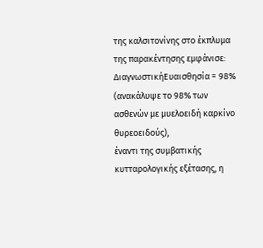της καλσιτονίνης στο έκπλυμα της παρακέντησης εμφάνισε:
ΔιαγνωστικήΕυαισθησία = 98%
(ανακάλυψε το 98% των ασθενών με μυελοειδή καρκίνο θυρεοειδούς),
έναντι της συμβατικής κυτταρολογικής εξέτασης, η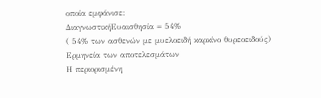οποία εμφάνισε:
ΔιαγνωστικήΕυαισθησία = 54%
( 54% των ασθενών με μυελοειδή καρκίνο θυρεοειδούς)
Ερμηνεία των αποτελεσμάτων
Η περιορισμένη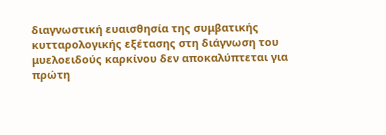διαγνωστική ευαισθησία της συμβατικής κυτταρολογικής εξέτασης στη διάγνωση του μυελοειδούς καρκίνου δεν αποκαλύπτεται για πρώτη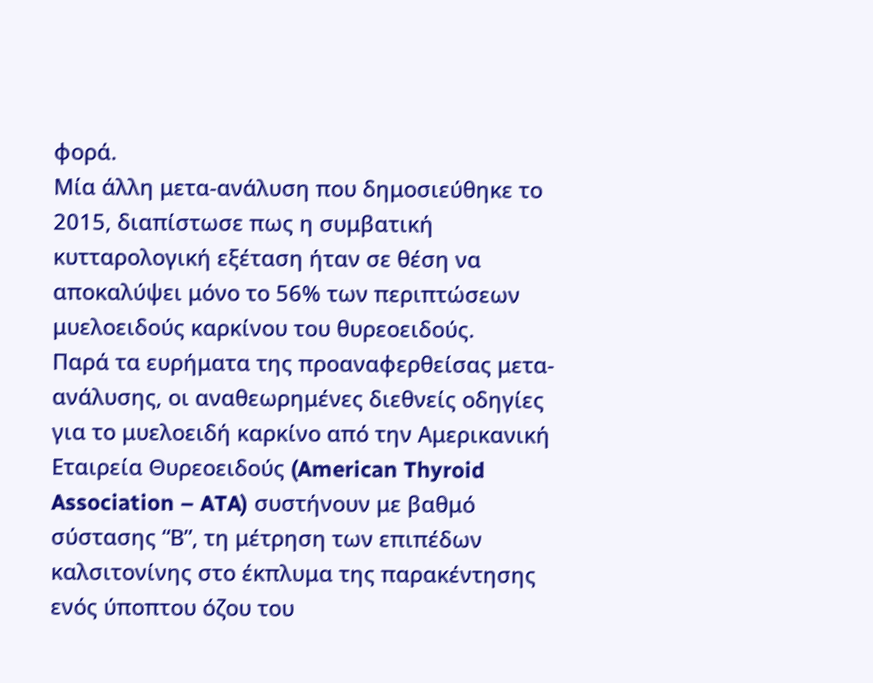φορά.
Μία άλλη μετα-ανάλυση που δημοσιεύθηκε το 2015, διαπίστωσε πως η συμβατική κυτταρολογική εξέταση ήταν σε θέση να αποκαλύψει μόνο το 56% των περιπτώσεων μυελοειδούς καρκίνου του θυρεοειδούς.
Παρά τα ευρήματα της προαναφερθείσας μετα-ανάλυσης, οι αναθεωρημένες διεθνείς οδηγίες για το μυελοειδή καρκίνο από την Αμερικανική Εταιρεία Θυρεοειδούς (American Thyroid Association – ATA) συστήνουν με βαθμό σύστασης “Β”, τη μέτρηση των επιπέδων καλσιτονίνης στο έκπλυμα της παρακέντησης ενός ύποπτου όζου του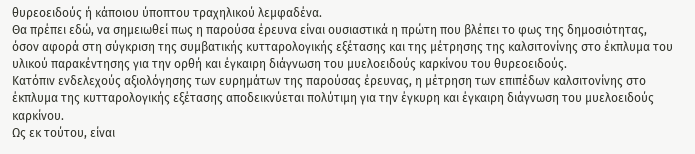θυρεοειδούς ή κάποιου ύποπτου τραχηλικού λεμφαδένα.
Θα πρέπει εδώ, να σημειωθεί πως η παρούσα έρευνα είναι ουσιαστικά η πρώτη που βλέπει το φως της δημοσιότητας, όσον αφορά στη σύγκριση της συμβατικής κυτταρολογικής εξέτασης και της μέτρησης της καλσιτονίνης στο έκπλυμα του υλικού παρακέντησης για την ορθή και έγκαιρη διάγνωση του μυελοειδούς καρκίνου του θυρεοειδούς.
Κατόπιν ενδελεχούς αξιολόγησης των ευρημάτων της παρούσας έρευνας, η μέτρηση των επιπέδων καλσιτονίνης στο έκπλυμα της κυτταρολογικής εξέτασης αποδεικνύεται πολύτιμη για την έγκυρη και έγκαιρη διάγνωση του μυελοειδούς καρκίνου.
Ως εκ τούτου, είναι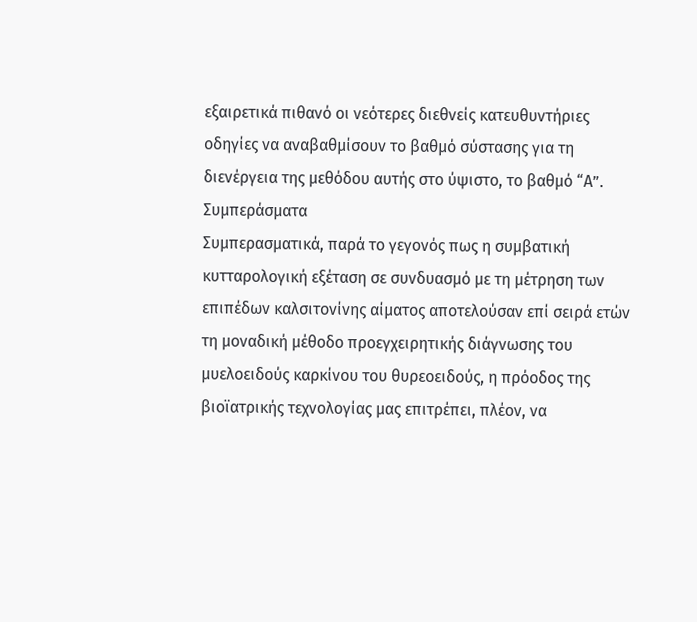εξαιρετικά πιθανό οι νεότερες διεθνείς κατευθυντήριες οδηγίες να αναβαθμίσουν το βαθμό σύστασης για τη διενέργεια της μεθόδου αυτής στο ύψιστο, το βαθμό “Α”.
Συμπεράσματα
Συμπερασματικά, παρά το γεγονός πως η συμβατική κυτταρολογική εξέταση σε συνδυασμό με τη μέτρηση των επιπέδων καλσιτονίνης αίματος αποτελούσαν επί σειρά ετών τη μοναδική μέθοδο προεγχειρητικής διάγνωσης του μυελοειδούς καρκίνου του θυρεοειδούς, η πρόοδος της βιοϊατρικής τεχνολογίας μας επιτρέπει, πλέον, να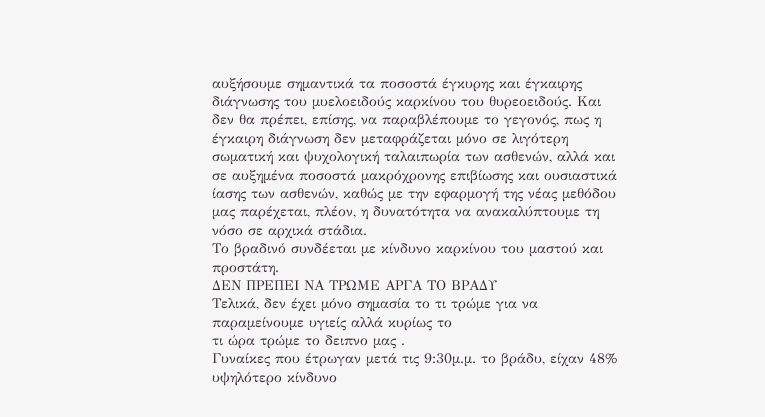αυξήσουμε σημαντικά τα ποσοστά έγκυρης και έγκαιρης διάγνωσης του μυελοειδούς καρκίνου του θυρεοειδούς. Και δεν θα πρέπει, επίσης, να παραβλέπουμε το γεγονός, πως η έγκαιρη διάγνωση δεν μεταφράζεται μόνο σε λιγότερη σωματική και ψυχολογική ταλαιπωρία των ασθενών, αλλά και σε αυξημένα ποσοστά μακρόχρονης επιβίωσης και ουσιαστικά ίασης των ασθενών, καθώς με την εφαρμογή της νέας μεθόδου μας παρέχεται, πλέον, η δυνατότητα να ανακαλύπτουμε τη νόσο σε αρχικά στάδια.
Το βραδινό συνδέεται με κίνδυνο καρκίνου του μαστού και προστάτη.
ΔΕΝ ΠΡΕΠΕΙ ΝΑ ΤΡΩΜΕ ΑΡΓΑ ΤΟ ΒΡΑΔΥ
Τελικά, δεν έχει μόνο σημασία το τι τρώμε για να παραμείνουμε υγιείς αλλά κυρίως το
τι ώρα τρώμε το δειπνο μας .
Γυναίκες που έτρωγαν μετά τις 9:30μ.μ. το βράδυ, είχαν 48% υψηλότερο κίνδυνο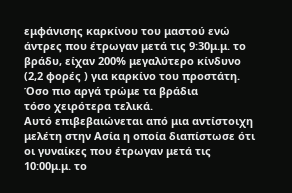εμφάνισης καρκίνου του μαστού ενώ
άντρες που έτρωγαν μετά τις 9:30μ.μ. το βράδυ, είχαν 200% μεγαλύτερο κίνδυνο (2,2 φορές ) για καρκίνο του προστάτη.
Όσο πιο αργά τρώμε τα βράδια
τόσο χειρότερα τελικά.
Αυτό επιβεβαιώνεται από μια αντίστοιχη μελέτη στην Ασία η οποία διαπίστωσε ότι οι γυναίκες που έτρωγαν μετά τις 10:00μ.μ. το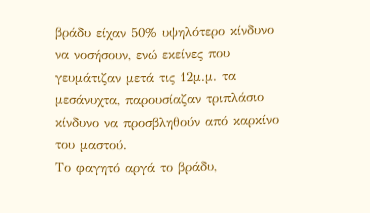βράδυ είχαν 50% υψηλότερο κίνδυνο να νοσήσουν, ενώ εκείνες που γευμάτιζαν μετά τις 12μ.μ. τα μεσάνυχτα, παρουσίαζαν τριπλάσιο κίνδυνο να προσβληθούν από καρκίνο του μαστού.
Το φαγητό αργά το βράδυ,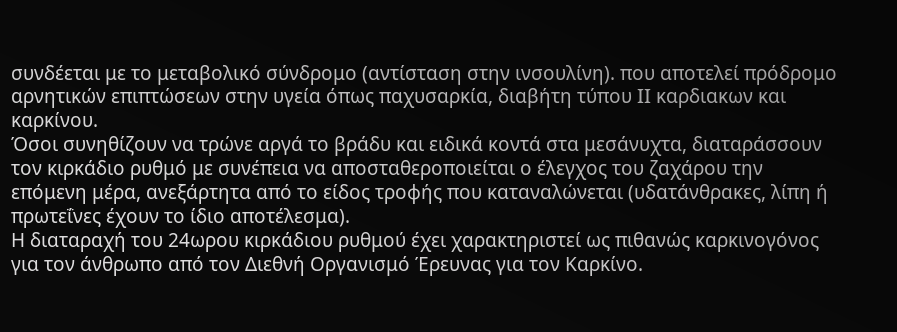συνδέεται με το μεταβολικό σύνδρομο (αντίσταση στην ινσουλίνη). που αποτελεί πρόδρομο αρνητικών επιπτώσεων στην υγεία όπως παχυσαρκία, διαβήτη τύπου II καρδιακων και καρκίνου.
Όσοι συνηθίζουν να τρώνε αργά το βράδυ και ειδικά κοντά στα μεσάνυχτα, διαταράσσουν τον κιρκάδιο ρυθμό με συνέπεια να αποσταθεροποιείται ο έλεγχος του ζαχάρου την επόμενη μέρα, ανεξάρτητα από το είδος τροφής που καταναλώνεται (υδατάνθρακες, λίπη ή πρωτεΐνες έχουν το ίδιο αποτέλεσμα).
Η διαταραχή του 24ωρου κιρκάδιου ρυθμού έχει χαρακτηριστεί ως πιθανώς καρκινογόνος για τον άνθρωπο από τον Διεθνή Οργανισμό Έρευνας για τον Καρκίνο.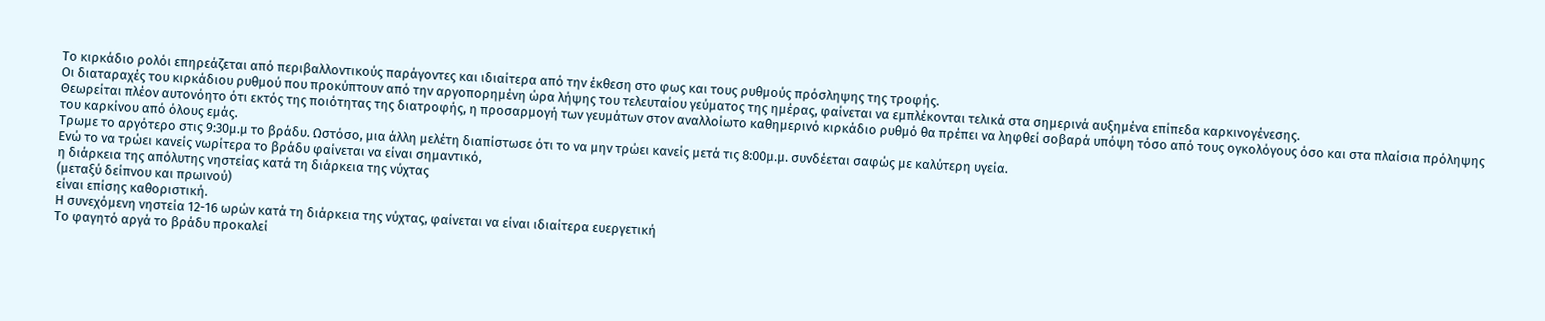Το κιρκάδιο ρολόι επηρεάζεται από περιβαλλοντικούς παράγοντες και ιδιαίτερα από την έκθεση στο φως και τους ρυθμούς πρόσληψης της τροφής.
Οι διαταραχές του κιρκάδιου ρυθμού που προκύπτουν από την αργοπορημένη ώρα λήψης του τελευταίου γεύματος της ημέρας, φαίνεται να εμπλέκονται τελικά στα σημερινά αυξημένα επίπεδα καρκινογένεσης.
Θεωρείται πλέον αυτονόητο ότι εκτός της ποιότητας της διατροφής, η προσαρμογή των γευμάτων στον αναλλοίωτο καθημερινό κιρκάδιο ρυθμό θα πρέπει να ληφθεί σοβαρά υπόψη τόσο από τους ογκολόγους όσο και στα πλαίσια πρόληψης του καρκίνου από όλους εμάς.
Τρωμε το αργότερο στις 9:30μ.μ το βράδυ. Ωστόσο, μια άλλη μελέτη διαπίστωσε ότι το να μην τρώει κανείς μετά τις 8:00μ.μ. συνδέεται σαφώς με καλύτερη υγεία.
Ενώ το να τρώει κανείς νωρίτερα το βράδυ φαίνεται να είναι σημαντικό,
η διάρκεια της απόλυτης νηστείας κατά τη διάρκεια της νύχτας
(μεταξύ δείπνου και πρωινού)
είναι επίσης καθοριστική.
Η συνεχόμενη νηστεία 12-16 ωρών κατά τη διάρκεια της νύχτας, φαίνεται να είναι ιδιαίτερα ευεργετική
Το φαγητό αργά το βράδυ προκαλεί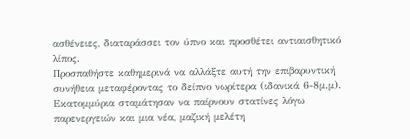ασθένειες, διαταράσσει τον ύπνο και προσθέτει αντιαισθητικό λίπος.
Προσπαθήστε καθημερινά να αλλάξτε αυτή την επιβαρυντική συνήθεια μεταφέροντας το δείπνο νωρίτερα (ιδανικά 6-8μ.μ).
Εκατομμύρια σταμάτησαν να παίρνουν στατίνες λόγω παρενεργειών και μια νέα, μαζική μελέτη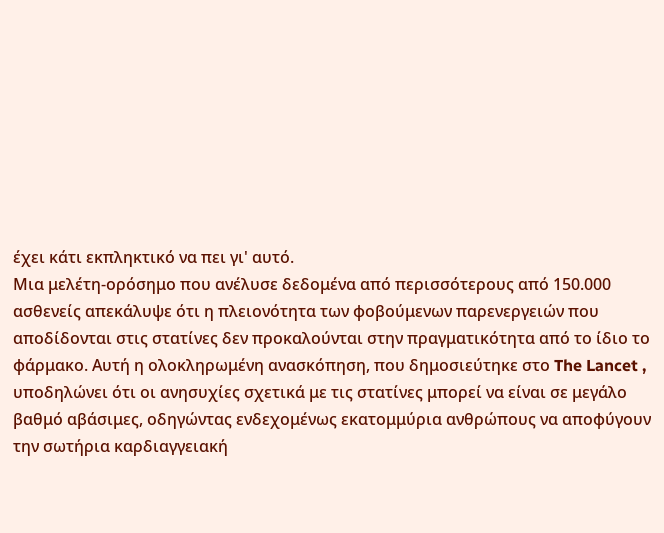έχει κάτι εκπληκτικό να πει γι' αυτό.
Μια μελέτη-ορόσημο που ανέλυσε δεδομένα από περισσότερους από 150.000 ασθενείς απεκάλυψε ότι η πλειονότητα των φοβούμενων παρενεργειών που αποδίδονται στις στατίνες δεν προκαλούνται στην πραγματικότητα από το ίδιο το φάρμακο. Αυτή η ολοκληρωμένη ανασκόπηση, που δημοσιεύτηκε στο The Lancet , υποδηλώνει ότι οι ανησυχίες σχετικά με τις στατίνες μπορεί να είναι σε μεγάλο βαθμό αβάσιμες, οδηγώντας ενδεχομένως εκατομμύρια ανθρώπους να αποφύγουν την σωτήρια καρδιαγγειακή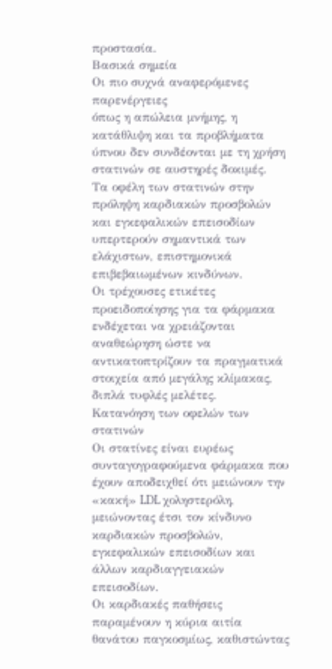προστασία.
Βασικά σημεία
Οι πιο συχνά αναφερόμενες παρενέργειες
όπως η απώλεια μνήμης, η κατάθλιψη και τα προβλήματα ύπνου δεν συνδέονται με τη χρήση στατινών σε αυστηρές δοκιμές.
Τα οφέλη των στατινών στην πρόληψη καρδιακών προσβολών και εγκεφαλικών επεισοδίων υπερτερούν σημαντικά των ελάχιστων, επιστημονικά επιβεβαιωμένων κινδύνων.
Οι τρέχουσες ετικέτες προειδοποίησης για τα φάρμακα ενδέχεται να χρειάζονται αναθεώρηση ώστε να αντικατοπτρίζουν τα πραγματικά στοιχεία από μεγάλης κλίμακας, διπλά τυφλές μελέτες.
Κατανόηση των οφελών των στατινών
Οι στατίνες είναι ευρέως συνταγογραφούμενα φάρμακα που έχουν αποδειχθεί ότι μειώνουν την «κακή» LDL χοληστερόλη, μειώνοντας έτσι τον κίνδυνο καρδιακών προσβολών, εγκεφαλικών επεισοδίων και άλλων καρδιαγγειακών επεισοδίων.
Οι καρδιακές παθήσεις παραμένουν η κύρια αιτία θανάτου παγκοσμίως, καθιστώντας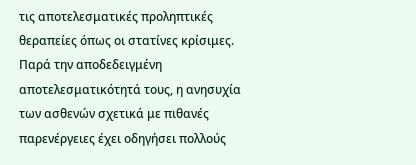τις αποτελεσματικές προληπτικές θεραπείες όπως οι στατίνες κρίσιμες.
Παρά την αποδεδειγμένη αποτελεσματικότητά τους, η ανησυχία των ασθενών σχετικά με πιθανές παρενέργειες έχει οδηγήσει πολλούς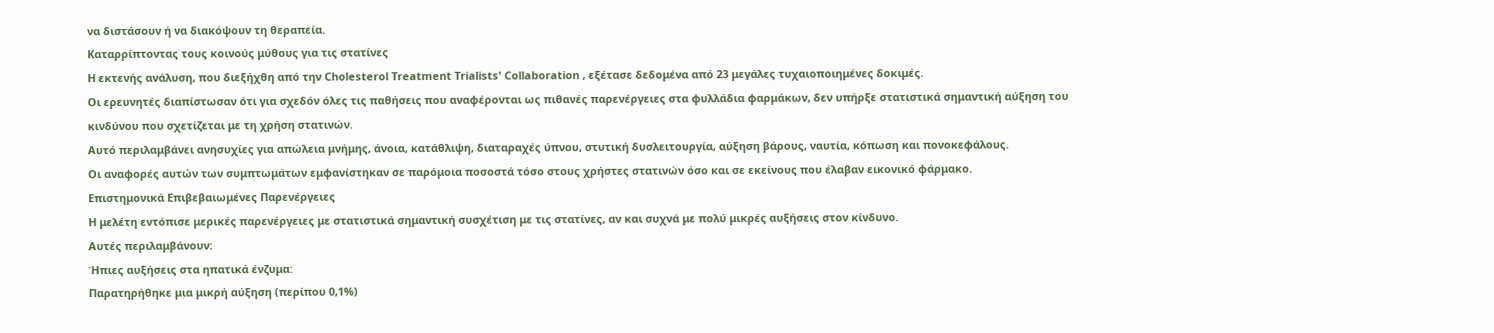να διστάσουν ή να διακόψουν τη θεραπεία.
Καταρρίπτοντας τους κοινούς μύθους για τις στατίνες
Η εκτενής ανάλυση, που διεξήχθη από την Cholesterol Treatment Trialists' Collaboration , εξέτασε δεδομένα από 23 μεγάλες τυχαιοποιημένες δοκιμές.
Οι ερευνητές διαπίστωσαν ότι για σχεδόν όλες τις παθήσεις που αναφέρονται ως πιθανές παρενέργειες στα φυλλάδια φαρμάκων, δεν υπήρξε στατιστικά σημαντική αύξηση του κινδύνου που σχετίζεται με τη χρήση στατινών.
Αυτό περιλαμβάνει ανησυχίες για απώλεια μνήμης, άνοια, κατάθλιψη, διαταραχές ύπνου, στυτική δυσλειτουργία, αύξηση βάρους, ναυτία, κόπωση και πονοκεφάλους.
Οι αναφορές αυτών των συμπτωμάτων εμφανίστηκαν σε παρόμοια ποσοστά τόσο στους χρήστες στατινών όσο και σε εκείνους που έλαβαν εικονικό φάρμακο.
Επιστημονικά Επιβεβαιωμένες Παρενέργειες
Η μελέτη εντόπισε μερικές παρενέργειες με στατιστικά σημαντική συσχέτιση με τις στατίνες, αν και συχνά με πολύ μικρές αυξήσεις στον κίνδυνο.
Αυτές περιλαμβάνουν:
Ήπιες αυξήσεις στα ηπατικά ένζυμα:
Παρατηρήθηκε μια μικρή αύξηση (περίπου 0,1%)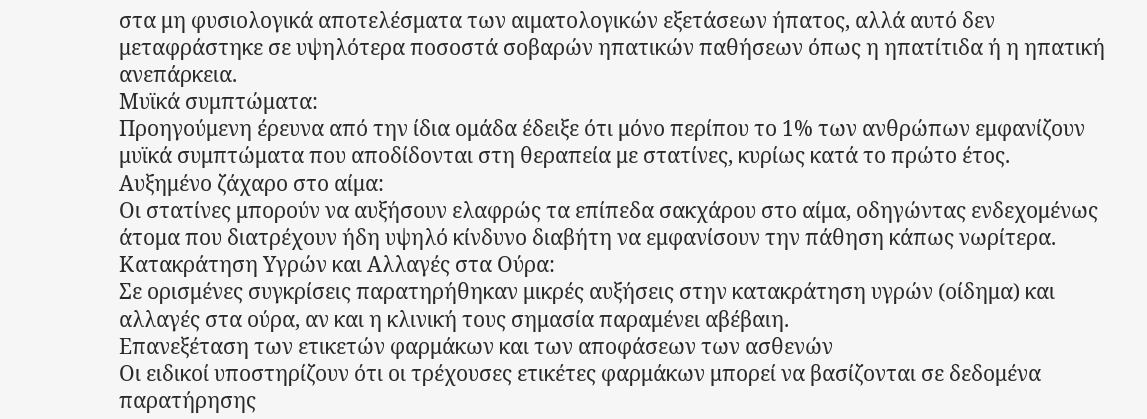στα μη φυσιολογικά αποτελέσματα των αιματολογικών εξετάσεων ήπατος, αλλά αυτό δεν μεταφράστηκε σε υψηλότερα ποσοστά σοβαρών ηπατικών παθήσεων όπως η ηπατίτιδα ή η ηπατική ανεπάρκεια.
Μυϊκά συμπτώματα:
Προηγούμενη έρευνα από την ίδια ομάδα έδειξε ότι μόνο περίπου το 1% των ανθρώπων εμφανίζουν μυϊκά συμπτώματα που αποδίδονται στη θεραπεία με στατίνες, κυρίως κατά το πρώτο έτος.
Αυξημένο ζάχαρο στο αίμα:
Οι στατίνες μπορούν να αυξήσουν ελαφρώς τα επίπεδα σακχάρου στο αίμα, οδηγώντας ενδεχομένως άτομα που διατρέχουν ήδη υψηλό κίνδυνο διαβήτη να εμφανίσουν την πάθηση κάπως νωρίτερα.
Κατακράτηση Υγρών και Αλλαγές στα Ούρα:
Σε ορισμένες συγκρίσεις παρατηρήθηκαν μικρές αυξήσεις στην κατακράτηση υγρών (οίδημα) και αλλαγές στα ούρα, αν και η κλινική τους σημασία παραμένει αβέβαιη.
Επανεξέταση των ετικετών φαρμάκων και των αποφάσεων των ασθενών
Οι ειδικοί υποστηρίζουν ότι οι τρέχουσες ετικέτες φαρμάκων μπορεί να βασίζονται σε δεδομένα παρατήρησης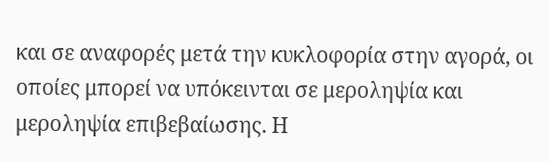και σε αναφορές μετά την κυκλοφορία στην αγορά, οι οποίες μπορεί να υπόκεινται σε μεροληψία και μεροληψία επιβεβαίωσης. Η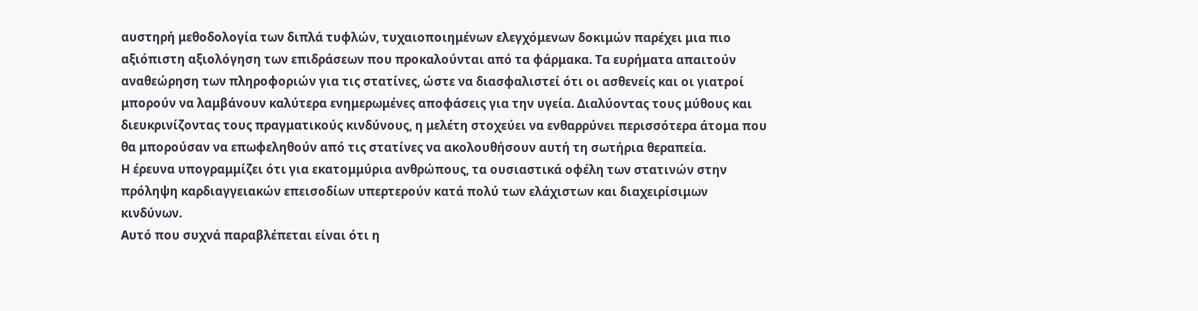αυστηρή μεθοδολογία των διπλά τυφλών, τυχαιοποιημένων ελεγχόμενων δοκιμών παρέχει μια πιο αξιόπιστη αξιολόγηση των επιδράσεων που προκαλούνται από τα φάρμακα. Τα ευρήματα απαιτούν αναθεώρηση των πληροφοριών για τις στατίνες, ώστε να διασφαλιστεί ότι οι ασθενείς και οι γιατροί μπορούν να λαμβάνουν καλύτερα ενημερωμένες αποφάσεις για την υγεία. Διαλύοντας τους μύθους και διευκρινίζοντας τους πραγματικούς κινδύνους, η μελέτη στοχεύει να ενθαρρύνει περισσότερα άτομα που θα μπορούσαν να επωφεληθούν από τις στατίνες να ακολουθήσουν αυτή τη σωτήρια θεραπεία.
Η έρευνα υπογραμμίζει ότι για εκατομμύρια ανθρώπους, τα ουσιαστικά οφέλη των στατινών στην πρόληψη καρδιαγγειακών επεισοδίων υπερτερούν κατά πολύ των ελάχιστων και διαχειρίσιμων κινδύνων.
Αυτό που συχνά παραβλέπεται είναι ότι η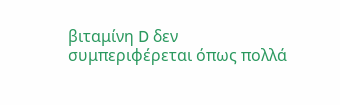βιταμίνη D δεν συμπεριφέρεται όπως πολλά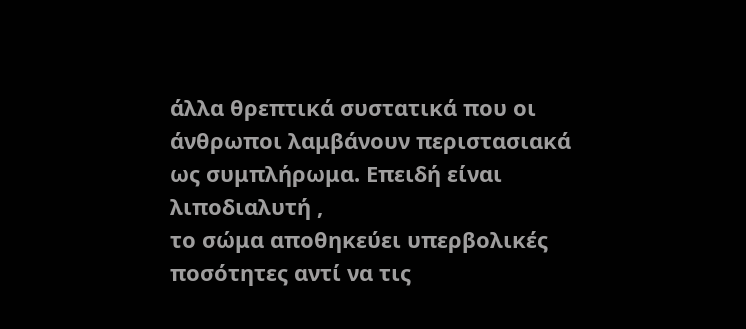άλλα θρεπτικά συστατικά που οι άνθρωποι λαμβάνουν περιστασιακά ως συμπλήρωμα. Επειδή είναι λιποδιαλυτή ,
το σώμα αποθηκεύει υπερβολικές ποσότητες αντί να τις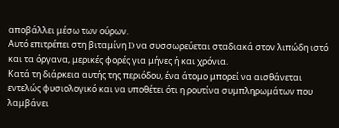αποβάλλει μέσω των ούρων.
Αυτό επιτρέπει στη βιταμίνη D να συσσωρεύεται σταδιακά στον λιπώδη ιστό και τα όργανα, μερικές φορές για μήνες ή και χρόνια.
Κατά τη διάρκεια αυτής της περιόδου, ένα άτομο μπορεί να αισθάνεται εντελώς φυσιολογικό και να υποθέτει ότι η ρουτίνα συμπληρωμάτων που λαμβάνει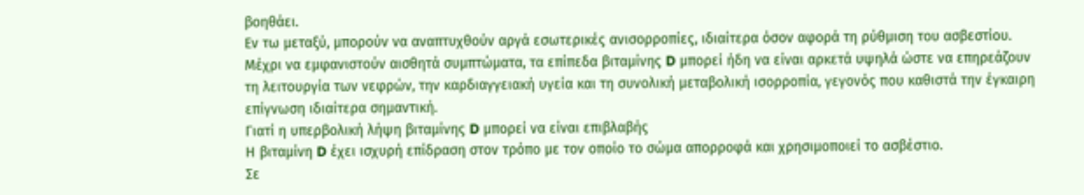βοηθάει.
Εν τω μεταξύ, μπορούν να αναπτυχθούν αργά εσωτερικές ανισορροπίες, ιδιαίτερα όσον αφορά τη ρύθμιση του ασβεστίου.
Μέχρι να εμφανιστούν αισθητά συμπτώματα, τα επίπεδα βιταμίνης D μπορεί ήδη να είναι αρκετά υψηλά ώστε να επηρεάζουν τη λειτουργία των νεφρών, την καρδιαγγειακή υγεία και τη συνολική μεταβολική ισορροπία, γεγονός που καθιστά την έγκαιρη επίγνωση ιδιαίτερα σημαντική.
Γιατί η υπερβολική λήψη βιταμίνης D μπορεί να είναι επιβλαβής
Η βιταμίνη D έχει ισχυρή επίδραση στον τρόπο με τον οποίο το σώμα απορροφά και χρησιμοποιεί το ασβέστιο.
Σε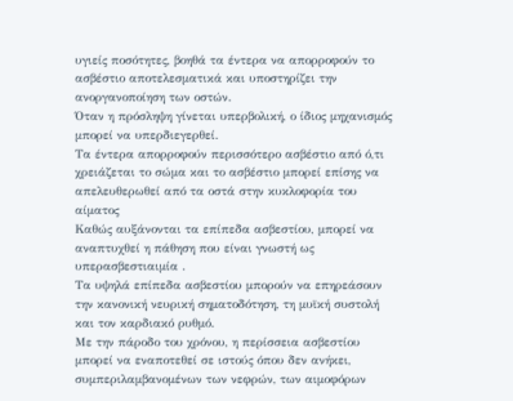υγιείς ποσότητες, βοηθά τα έντερα να απορροφούν το ασβέστιο αποτελεσματικά και υποστηρίζει την ανοργανοποίηση των οστών.
Όταν η πρόσληψη γίνεται υπερβολική, ο ίδιος μηχανισμός μπορεί να υπερδιεγερθεί.
Τα έντερα απορροφούν περισσότερο ασβέστιο από ό,τι χρειάζεται το σώμα και το ασβέστιο μπορεί επίσης να απελευθερωθεί από τα οστά στην κυκλοφορία του αίματος
Καθώς αυξάνονται τα επίπεδα ασβεστίου, μπορεί να αναπτυχθεί η πάθηση που είναι γνωστή ως υπερασβεστιαιμία .
Τα υψηλά επίπεδα ασβεστίου μπορούν να επηρεάσουν την κανονική νευρική σηματοδότηση, τη μυϊκή συστολή και τον καρδιακό ρυθμό.
Με την πάροδο του χρόνου, η περίσσεια ασβεστίου μπορεί να εναποτεθεί σε ιστούς όπου δεν ανήκει, συμπεριλαμβανομένων των νεφρών, των αιμοφόρων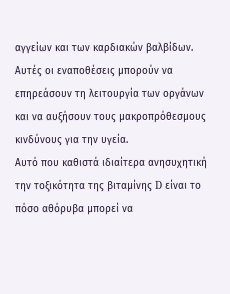αγγείων και των καρδιακών βαλβίδων.
Αυτές οι εναποθέσεις μπορούν να επηρεάσουν τη λειτουργία των οργάνων και να αυξήσουν τους μακροπρόθεσμους κινδύνους για την υγεία.
Αυτό που καθιστά ιδιαίτερα ανησυχητική την τοξικότητα της βιταμίνης D είναι το πόσο αθόρυβα μπορεί να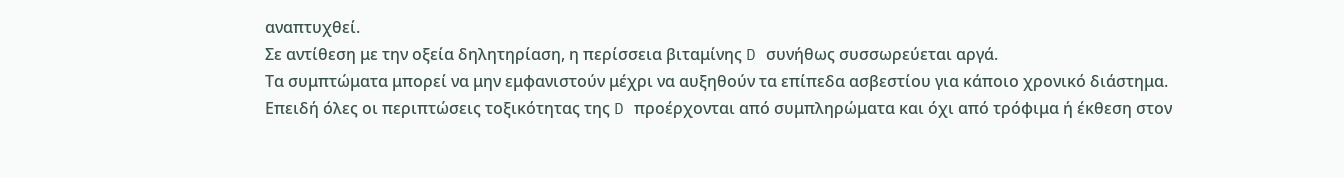αναπτυχθεί.
Σε αντίθεση με την οξεία δηλητηρίαση, η περίσσεια βιταμίνης D συνήθως συσσωρεύεται αργά.
Τα συμπτώματα μπορεί να μην εμφανιστούν μέχρι να αυξηθούν τα επίπεδα ασβεστίου για κάποιο χρονικό διάστημα.
Επειδή όλες οι περιπτώσεις τοξικότητας της D προέρχονται από συμπληρώματα και όχι από τρόφιμα ή έκθεση στον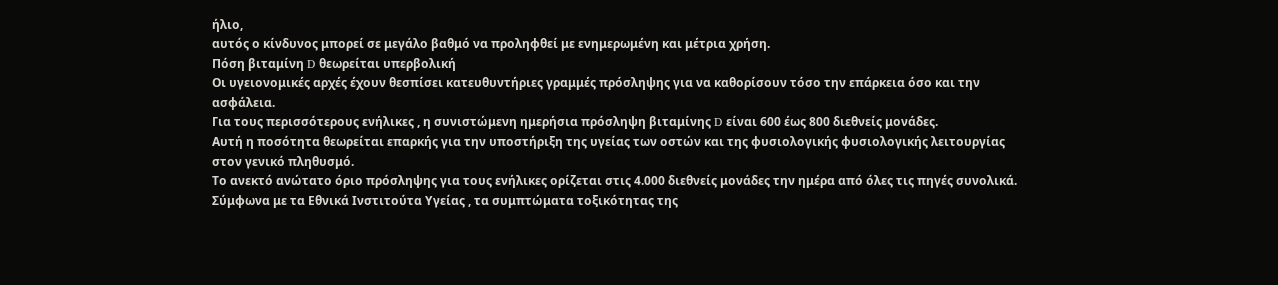ήλιο,
αυτός ο κίνδυνος μπορεί σε μεγάλο βαθμό να προληφθεί με ενημερωμένη και μέτρια χρήση.
Πόση βιταμίνη D θεωρείται υπερβολική
Οι υγειονομικές αρχές έχουν θεσπίσει κατευθυντήριες γραμμές πρόσληψης για να καθορίσουν τόσο την επάρκεια όσο και την ασφάλεια.
Για τους περισσότερους ενήλικες , η συνιστώμενη ημερήσια πρόσληψη βιταμίνης D είναι 600 έως 800 διεθνείς μονάδες.
Αυτή η ποσότητα θεωρείται επαρκής για την υποστήριξη της υγείας των οστών και της φυσιολογικής φυσιολογικής λειτουργίας στον γενικό πληθυσμό.
Το ανεκτό ανώτατο όριο πρόσληψης για τους ενήλικες ορίζεται στις 4.000 διεθνείς μονάδες την ημέρα από όλες τις πηγές συνολικά.
Σύμφωνα με τα Εθνικά Ινστιτούτα Υγείας , τα συμπτώματα τοξικότητας της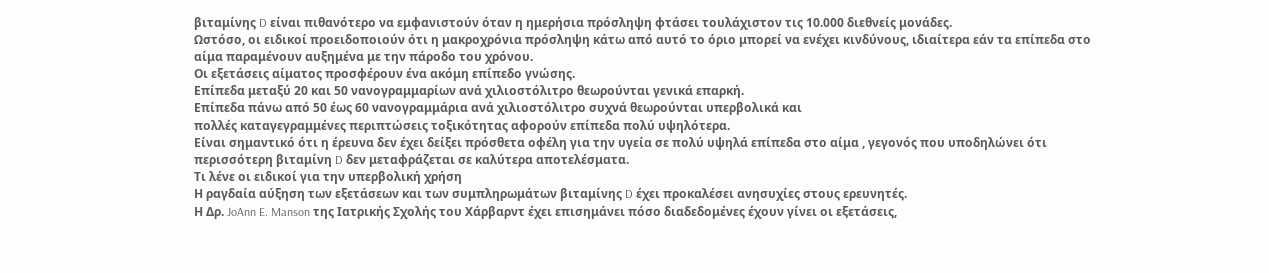βιταμίνης D είναι πιθανότερο να εμφανιστούν όταν η ημερήσια πρόσληψη φτάσει τουλάχιστον τις 10.000 διεθνείς μονάδες.
Ωστόσο, οι ειδικοί προειδοποιούν ότι η μακροχρόνια πρόσληψη κάτω από αυτό το όριο μπορεί να ενέχει κινδύνους, ιδιαίτερα εάν τα επίπεδα στο αίμα παραμένουν αυξημένα με την πάροδο του χρόνου.
Οι εξετάσεις αίματος προσφέρουν ένα ακόμη επίπεδο γνώσης.
Επίπεδα μεταξύ 20 και 50 νανογραμμαρίων ανά χιλιοστόλιτρο θεωρούνται γενικά επαρκή.
Επίπεδα πάνω από 50 έως 60 νανογραμμάρια ανά χιλιοστόλιτρο συχνά θεωρούνται υπερβολικά και
πολλές καταγεγραμμένες περιπτώσεις τοξικότητας αφορούν επίπεδα πολύ υψηλότερα.
Είναι σημαντικό ότι η έρευνα δεν έχει δείξει πρόσθετα οφέλη για την υγεία σε πολύ υψηλά επίπεδα στο αίμα , γεγονός που υποδηλώνει ότι περισσότερη βιταμίνη D δεν μεταφράζεται σε καλύτερα αποτελέσματα.
Τι λένε οι ειδικοί για την υπερβολική χρήση
Η ραγδαία αύξηση των εξετάσεων και των συμπληρωμάτων βιταμίνης D έχει προκαλέσει ανησυχίες στους ερευνητές.
Η Δρ. JoAnn E. Manson της Ιατρικής Σχολής του Χάρβαρντ έχει επισημάνει πόσο διαδεδομένες έχουν γίνει οι εξετάσεις,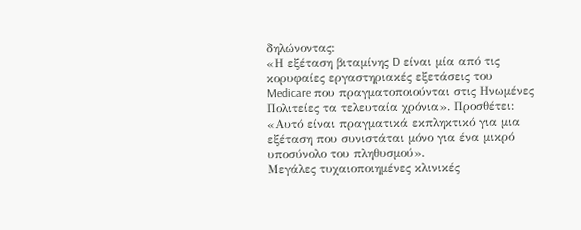δηλώνοντας:
«Η εξέταση βιταμίνης D είναι μία από τις κορυφαίες εργαστηριακές εξετάσεις του Medicare που πραγματοποιούνται στις Ηνωμένες Πολιτείες τα τελευταία χρόνια». Προσθέτει:
«Αυτό είναι πραγματικά εκπληκτικό για μια εξέταση που συνιστάται μόνο για ένα μικρό υποσύνολο του πληθυσμού».
Μεγάλες τυχαιοποιημένες κλινικές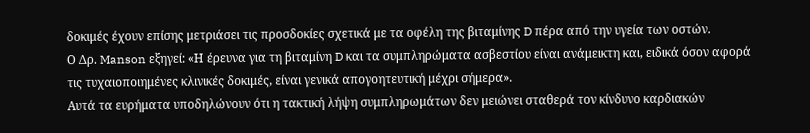δοκιμές έχουν επίσης μετριάσει τις προσδοκίες σχετικά με τα οφέλη της βιταμίνης D πέρα από την υγεία των οστών.
Ο Δρ. Manson εξηγεί: «Η έρευνα για τη βιταμίνη D και τα συμπληρώματα ασβεστίου είναι ανάμεικτη και, ειδικά όσον αφορά τις τυχαιοποιημένες κλινικές δοκιμές, είναι γενικά απογοητευτική μέχρι σήμερα».
Αυτά τα ευρήματα υποδηλώνουν ότι η τακτική λήψη συμπληρωμάτων δεν μειώνει σταθερά τον κίνδυνο καρδιακών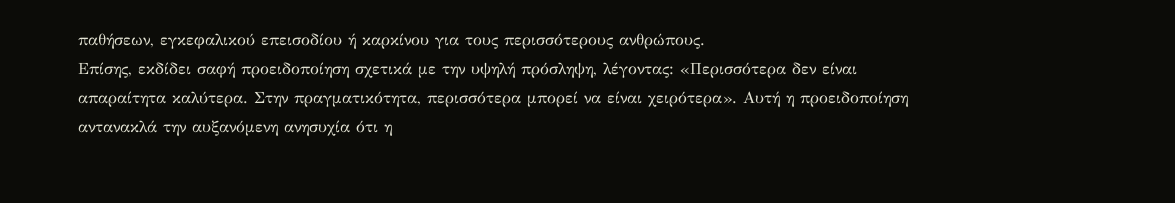παθήσεων, εγκεφαλικού επεισοδίου ή καρκίνου για τους περισσότερους ανθρώπους.
Επίσης, εκδίδει σαφή προειδοποίηση σχετικά με την υψηλή πρόσληψη, λέγοντας: «Περισσότερα δεν είναι απαραίτητα καλύτερα. Στην πραγματικότητα, περισσότερα μπορεί να είναι χειρότερα». Αυτή η προειδοποίηση αντανακλά την αυξανόμενη ανησυχία ότι η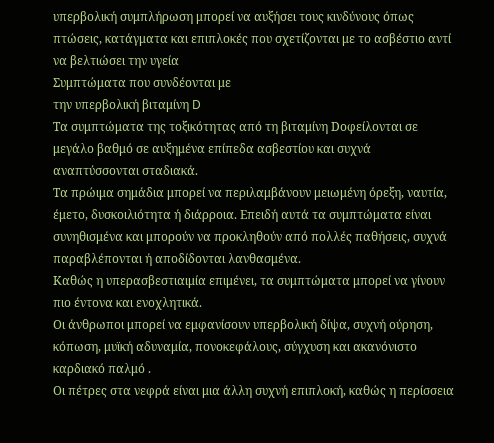υπερβολική συμπλήρωση μπορεί να αυξήσει τους κινδύνους όπως πτώσεις, κατάγματα και επιπλοκές που σχετίζονται με το ασβέστιο αντί να βελτιώσει την υγεία
Συμπτώματα που συνδέονται με
την υπερβολική βιταμίνη D
Τα συμπτώματα της τοξικότητας από τη βιταμίνη Dοφείλονται σε μεγάλο βαθμό σε αυξημένα επίπεδα ασβεστίου και συχνά αναπτύσσονται σταδιακά.
Τα πρώιμα σημάδια μπορεί να περιλαμβάνουν μειωμένη όρεξη, ναυτία, έμετο, δυσκοιλιότητα ή διάρροια. Επειδή αυτά τα συμπτώματα είναι συνηθισμένα και μπορούν να προκληθούν από πολλές παθήσεις, συχνά παραβλέπονται ή αποδίδονται λανθασμένα.
Καθώς η υπερασβεστιαιμία επιμένει, τα συμπτώματα μπορεί να γίνουν πιο έντονα και ενοχλητικά.
Οι άνθρωποι μπορεί να εμφανίσουν υπερβολική δίψα, συχνή ούρηση, κόπωση, μυϊκή αδυναμία, πονοκεφάλους, σύγχυση και ακανόνιστο καρδιακό παλμό .
Οι πέτρες στα νεφρά είναι μια άλλη συχνή επιπλοκή, καθώς η περίσσεια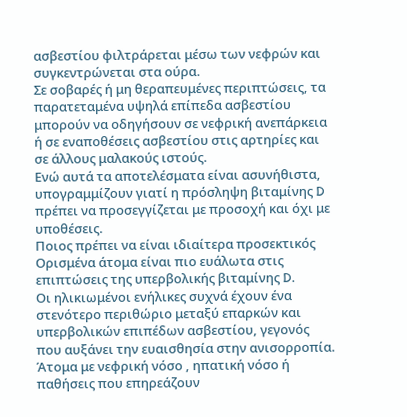ασβεστίου φιλτράρεται μέσω των νεφρών και συγκεντρώνεται στα ούρα.
Σε σοβαρές ή μη θεραπευμένες περιπτώσεις, τα παρατεταμένα υψηλά επίπεδα ασβεστίου μπορούν να οδηγήσουν σε νεφρική ανεπάρκεια ή σε εναποθέσεις ασβεστίου στις αρτηρίες και σε άλλους μαλακούς ιστούς.
Ενώ αυτά τα αποτελέσματα είναι ασυνήθιστα, υπογραμμίζουν γιατί η πρόσληψη βιταμίνης D πρέπει να προσεγγίζεται με προσοχή και όχι με υποθέσεις.
Ποιος πρέπει να είναι ιδιαίτερα προσεκτικός
Ορισμένα άτομα είναι πιο ευάλωτα στις επιπτώσεις της υπερβολικής βιταμίνης D.
Οι ηλικιωμένοι ενήλικες συχνά έχουν ένα στενότερο περιθώριο μεταξύ επαρκών και υπερβολικών επιπέδων ασβεστίου, γεγονός που αυξάνει την ευαισθησία στην ανισορροπία.
Άτομα με νεφρική νόσο , ηπατική νόσο ή παθήσεις που επηρεάζουν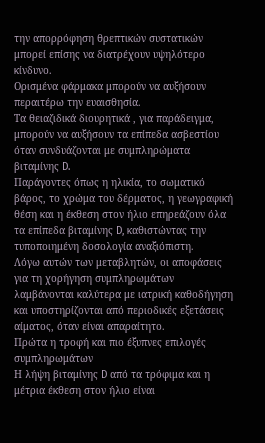την απορρόφηση θρεπτικών συστατικών μπορεί επίσης να διατρέχουν υψηλότερο κίνδυνο.
Ορισμένα φάρμακα μπορούν να αυξήσουν περαιτέρω την ευαισθησία.
Τα θειαζιδικά διουρητικά , για παράδειγμα, μπορούν να αυξήσουν τα επίπεδα ασβεστίου όταν συνδυάζονται με συμπληρώματα βιταμίνης D.
Παράγοντες όπως η ηλικία, το σωματικό βάρος, το χρώμα του δέρματος, η γεωγραφική θέση και η έκθεση στον ήλιο επηρεάζουν όλα τα επίπεδα βιταμίνης D, καθιστώντας την τυποποιημένη δοσολογία αναξιόπιστη.
Λόγω αυτών των μεταβλητών, οι αποφάσεις για τη χορήγηση συμπληρωμάτων λαμβάνονται καλύτερα με ιατρική καθοδήγηση και υποστηρίζονται από περιοδικές εξετάσεις αίματος, όταν είναι απαραίτητο.
Πρώτα η τροφή και πιο έξυπνες επιλογές συμπληρωμάτων
Η λήψη βιταμίνης D από τα τρόφιμα και η μέτρια έκθεση στον ήλιο είναι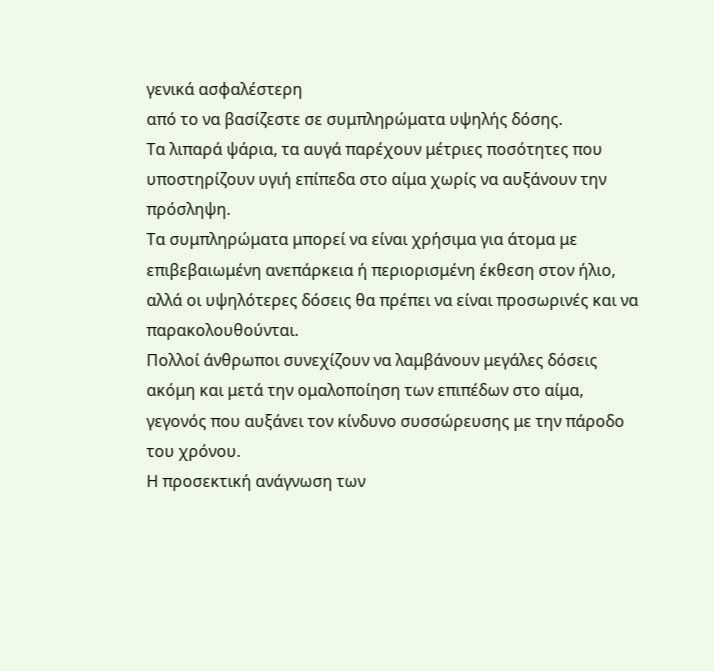γενικά ασφαλέστερη
από το να βασίζεστε σε συμπληρώματα υψηλής δόσης.
Τα λιπαρά ψάρια, τα αυγά παρέχουν μέτριες ποσότητες που υποστηρίζουν υγιή επίπεδα στο αίμα χωρίς να αυξάνουν την πρόσληψη.
Τα συμπληρώματα μπορεί να είναι χρήσιμα για άτομα με επιβεβαιωμένη ανεπάρκεια ή περιορισμένη έκθεση στον ήλιο, αλλά οι υψηλότερες δόσεις θα πρέπει να είναι προσωρινές και να παρακολουθούνται.
Πολλοί άνθρωποι συνεχίζουν να λαμβάνουν μεγάλες δόσεις ακόμη και μετά την ομαλοποίηση των επιπέδων στο αίμα, γεγονός που αυξάνει τον κίνδυνο συσσώρευσης με την πάροδο του χρόνου.
Η προσεκτική ανάγνωση των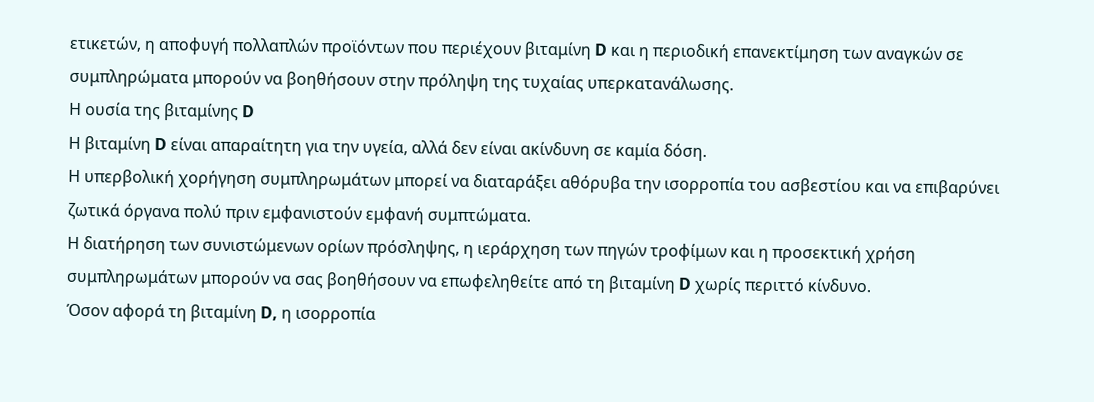ετικετών, η αποφυγή πολλαπλών προϊόντων που περιέχουν βιταμίνη D και η περιοδική επανεκτίμηση των αναγκών σε συμπληρώματα μπορούν να βοηθήσουν στην πρόληψη της τυχαίας υπερκατανάλωσης.
Η ουσία της βιταμίνης D
Η βιταμίνη D είναι απαραίτητη για την υγεία, αλλά δεν είναι ακίνδυνη σε καμία δόση.
Η υπερβολική χορήγηση συμπληρωμάτων μπορεί να διαταράξει αθόρυβα την ισορροπία του ασβεστίου και να επιβαρύνει ζωτικά όργανα πολύ πριν εμφανιστούν εμφανή συμπτώματα.
Η διατήρηση των συνιστώμενων ορίων πρόσληψης, η ιεράρχηση των πηγών τροφίμων και η προσεκτική χρήση συμπληρωμάτων μπορούν να σας βοηθήσουν να επωφεληθείτε από τη βιταμίνη D χωρίς περιττό κίνδυνο.
Όσον αφορά τη βιταμίνη D, η ισορροπία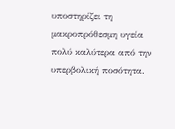υποστηρίζει τη μακροπρόθεσμη υγεία πολύ καλύτερα από την υπερβολική ποσότητα.